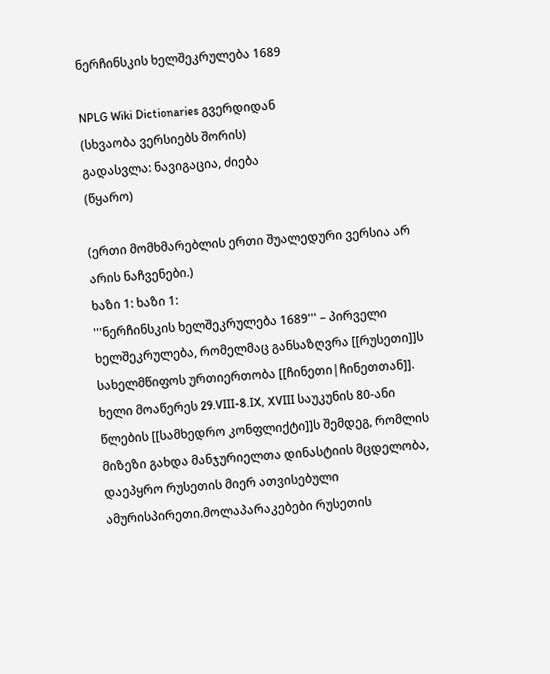ნერჩინსკის ხელშეკრულება 1689

NPLG Wiki Dictionaries გვერდიდან
(სხვაობა ვერსიებს შორის)
გადასვლა: ნავიგაცია, ძიება
(წყარო)

(ერთი მომხმარებლის ერთი შუალედური ვერსია არ არის ნაჩვენები.)
ხაზი 1: ხაზი 1:
'''ნერჩინსკის ხელშეკრულება 1689''' – პირველი ხელშეკრულება, რომელმაც განსაზღვრა [[რუსეთი]]ს სახელმწიფოს ურთიერთობა [[ჩინეთი|ჩინეთთან]]. ხელი მოაწერეს 29.VIII-8.IX, XVIII საუკუნის 80-ანი წლების [[სამხედრო კონფლიქტი]]ს შემდეგ, რომლის მიზეზი გახდა მანჯურიელთა დინასტიის მცდელობა, დაეპყრო რუსეთის მიერ ათვისებული ამურისპირეთი.მოლაპარაკებები რუსეთის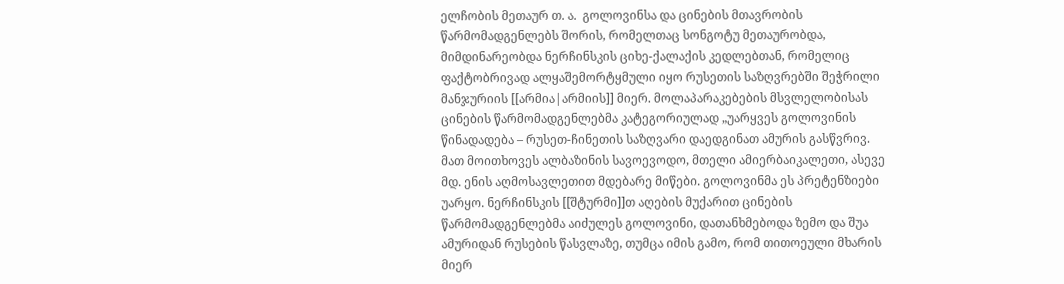ელჩობის მეთაურ თ. ა.  გოლოვინსა და ცინების მთავრობის წარმომადგენლებს შორის, რომელთაც სონგოტუ მეთაურობდა, მიმდინარეობდა ნერჩინსკის ციხე-ქალაქის კედლებთან, რომელიც ფაქტობრივად ალყაშემორტყმული იყო რუსეთის საზღვრებში შეჭრილი მანჯურიის [[არმია|არმიის]] მიერ. მოლაპარაკებების მსვლელობისას ცინების წარმომადგენლებმა კატეგორიულად „უარყვეს გოლოვინის წინადადება – რუსეთ-ჩინეთის საზღვარი დაედგინათ ამურის გასწვრივ. მათ მოითხოვეს ალბაზინის სავოევოდო, მთელი ამიერბაიკალეთი, ასევე მდ. ენის აღმოსავლეთით მდებარე მიწები. გოლოვინმა ეს პრეტენზიები უარყო. ნერჩინსკის [[შტურმი]]თ აღების მუქარით ცინების წარმომადგენლებმა აიძულეს გოლოვინი, დათანხმებოდა ზემო და შუა ამურიდან რუსების წასვლაზე, თუმცა იმის გამო, რომ თითოეული მხარის მიერ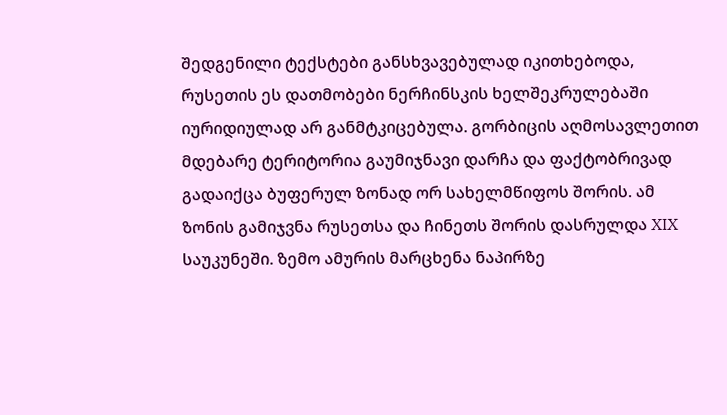შედგენილი ტექსტები განსხვავებულად იკითხებოდა, რუსეთის ეს დათმობები ნერჩინსკის ხელშეკრულებაში იურიდიულად არ განმტკიცებულა. გორბიცის აღმოსავლეთით მდებარე ტერიტორია გაუმიჯნავი დარჩა და ფაქტობრივად გადაიქცა ბუფერულ ზონად ორ სახელმწიფოს შორის. ამ ზონის გამიჯვნა რუსეთსა და ჩინეთს შორის დასრულდა XIX საუკუნეში. ზემო ამურის მარცხენა ნაპირზე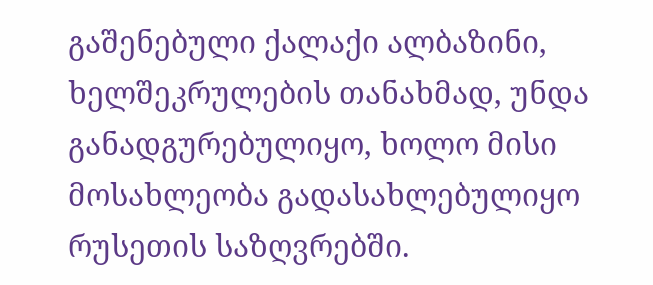გაშენებული ქალაქი ალბაზინი, ხელშეკრულების თანახმად, უნდა განადგურებულიყო, ხოლო მისი მოსახლეობა გადასახლებულიყო რუსეთის საზღვრებში.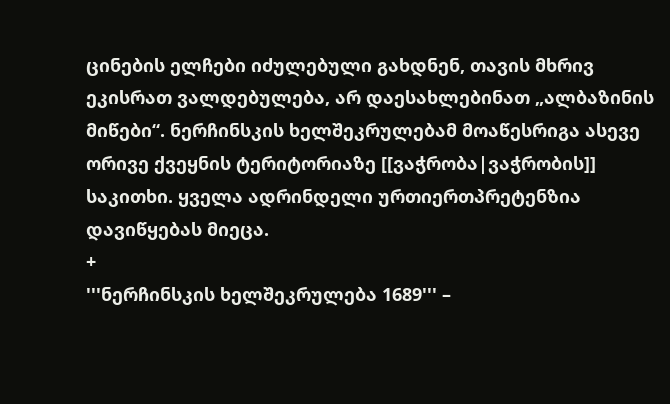ცინების ელჩები იძულებული გახდნენ, თავის მხრივ ეკისრათ ვალდებულება, არ დაესახლებინათ „ალბაზინის მიწები“. ნერჩინსკის ხელშეკრულებამ მოაწესრიგა ასევე ორივე ქვეყნის ტერიტორიაზე [[ვაჭრობა|ვაჭრობის]] საკითხი. ყველა ადრინდელი ურთიერთპრეტენზია დავიწყებას მიეცა.
+
'''ნერჩინსკის ხელშეკრულება 1689''' –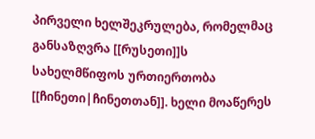პირველი ხელშეკრულება, რომელმაც განსაზღვრა [[რუსეთი]]ს სახელმწიფოს ურთიერთობა [[ჩინეთი|ჩინეთთან]]. ხელი მოაწერეს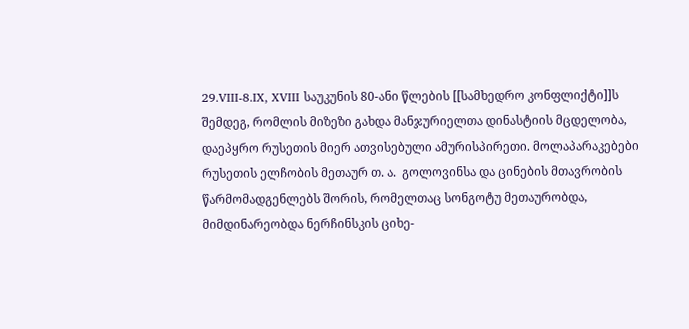29.VIII-8.IX, XVIII საუკუნის 80-ანი წლების [[სამხედრო კონფლიქტი]]ს შემდეგ, რომლის მიზეზი გახდა მანჯურიელთა დინასტიის მცდელობა, დაეპყრო რუსეთის მიერ ათვისებული ამურისპირეთი. მოლაპარაკებები რუსეთის ელჩობის მეთაურ თ. ა.  გოლოვინსა და ცინების მთავრობის წარმომადგენლებს შორის, რომელთაც სონგოტუ მეთაურობდა, მიმდინარეობდა ნერჩინსკის ციხე-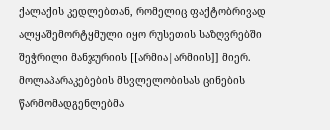ქალაქის კედლებთან, რომელიც ფაქტობრივად ალყაშემორტყმული იყო რუსეთის საზღვრებში შეჭრილი მანჯურიის [[არმია|არმიის]] მიერ. მოლაპარაკებების მსვლელობისას ცინების წარმომადგენლებმა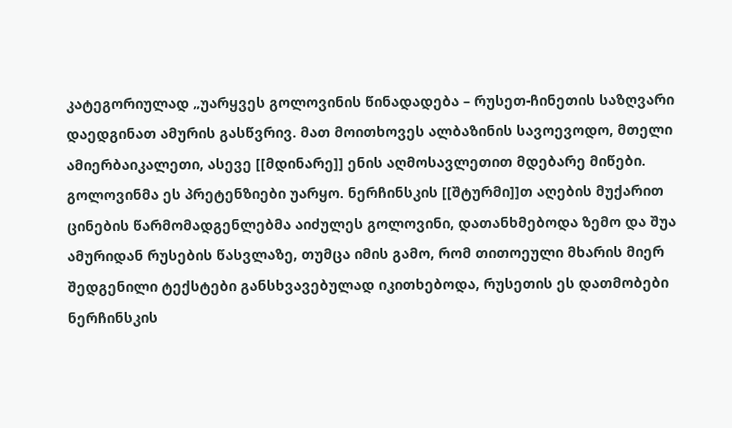კატეგორიულად „უარყვეს გოლოვინის წინადადება – რუსეთ-ჩინეთის საზღვარი დაედგინათ ამურის გასწვრივ. მათ მოითხოვეს ალბაზინის სავოევოდო, მთელი ამიერბაიკალეთი, ასევე [[მდინარე]] ენის აღმოსავლეთით მდებარე მიწები. გოლოვინმა ეს პრეტენზიები უარყო. ნერჩინსკის [[შტურმი]]თ აღების მუქარით ცინების წარმომადგენლებმა აიძულეს გოლოვინი, დათანხმებოდა ზემო და შუა ამურიდან რუსების წასვლაზე, თუმცა იმის გამო, რომ თითოეული მხარის მიერ შედგენილი ტექსტები განსხვავებულად იკითხებოდა, რუსეთის ეს დათმობები ნერჩინსკის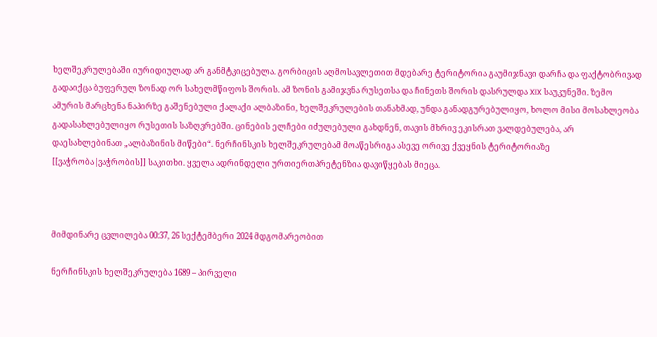ხელშეკრულებაში იურიდიულად არ განმტკიცებულა. გორბიცის აღმოსავლეთით მდებარე ტერიტორია გაუმიჯნავი დარჩა და ფაქტობრივად გადაიქცა ბუფერულ ზონად ორ სახელმწიფოს შორის. ამ ზონის გამიჯვნა რუსეთსა და ჩინეთს შორის დასრულდა XIX საუკუნეში. ზემო ამურის მარცხენა ნაპირზე გაშენებული ქალაქი ალბაზინი, ხელშეკრულების თანახმად, უნდა განადგურებულიყო, ხოლო მისი მოსახლეობა გადასახლებულიყო რუსეთის საზღვრებში. ცინების ელჩები იძულებული გახდნენ, თავის მხრივ ეკისრათ ვალდებულება, არ დაესახლებინათ „ალბაზინის მიწები“. ნერჩინსკის ხელშეკრულებამ მოაწესრიგა ასევე ორივე ქვეყნის ტერიტორიაზე [[ვაჭრობა|ვაჭრობის]] საკითხი. ყველა ადრინდელი ურთიერთპრეტენზია დავიწყებას მიეცა.



მიმდინარე ცვლილება 00:37, 26 სექტემბერი 2024 მდგომარეობით

ნერჩინსკის ხელშეკრულება 1689 – პირველი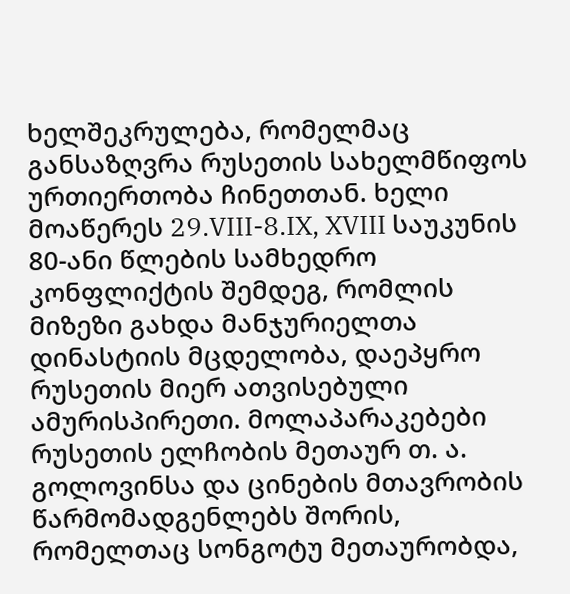ხელშეკრულება, რომელმაც განსაზღვრა რუსეთის სახელმწიფოს ურთიერთობა ჩინეთთან. ხელი მოაწერეს 29.VIII-8.IX, XVIII საუკუნის 80-ანი წლების სამხედრო კონფლიქტის შემდეგ, რომლის მიზეზი გახდა მანჯურიელთა დინასტიის მცდელობა, დაეპყრო რუსეთის მიერ ათვისებული ამურისპირეთი. მოლაპარაკებები რუსეთის ელჩობის მეთაურ თ. ა. გოლოვინსა და ცინების მთავრობის წარმომადგენლებს შორის, რომელთაც სონგოტუ მეთაურობდა,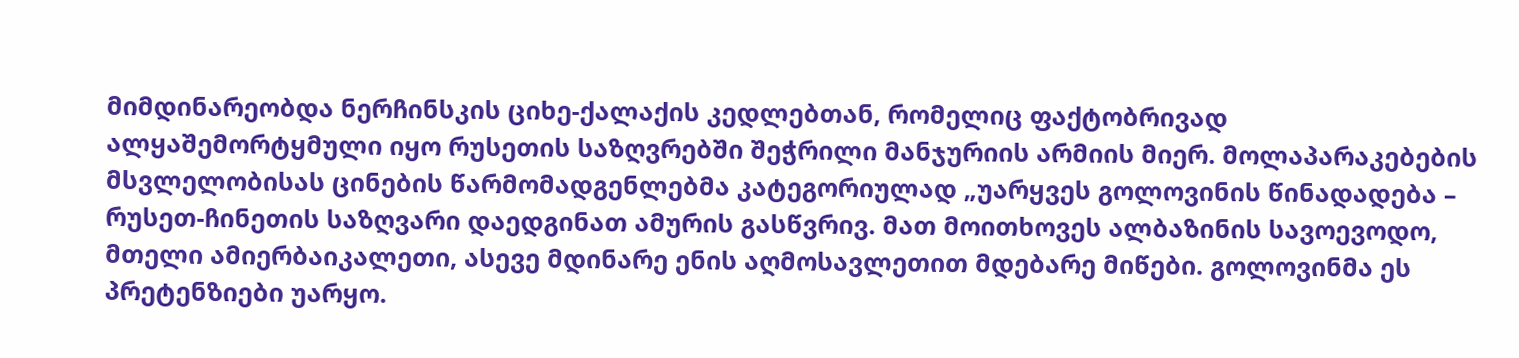მიმდინარეობდა ნერჩინსკის ციხე-ქალაქის კედლებთან, რომელიც ფაქტობრივად ალყაშემორტყმული იყო რუსეთის საზღვრებში შეჭრილი მანჯურიის არმიის მიერ. მოლაპარაკებების მსვლელობისას ცინების წარმომადგენლებმა კატეგორიულად „უარყვეს გოლოვინის წინადადება – რუსეთ-ჩინეთის საზღვარი დაედგინათ ამურის გასწვრივ. მათ მოითხოვეს ალბაზინის სავოევოდო, მთელი ამიერბაიკალეთი, ასევე მდინარე ენის აღმოსავლეთით მდებარე მიწები. გოლოვინმა ეს პრეტენზიები უარყო.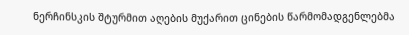ნერჩინსკის შტურმით აღების მუქარით ცინების წარმომადგენლებმა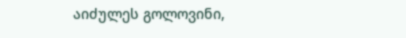აიძულეს გოლოვინი,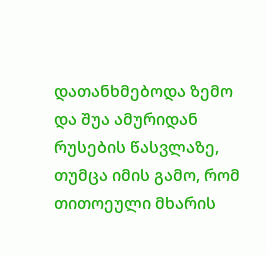დათანხმებოდა ზემო და შუა ამურიდან რუსების წასვლაზე, თუმცა იმის გამო, რომ თითოეული მხარის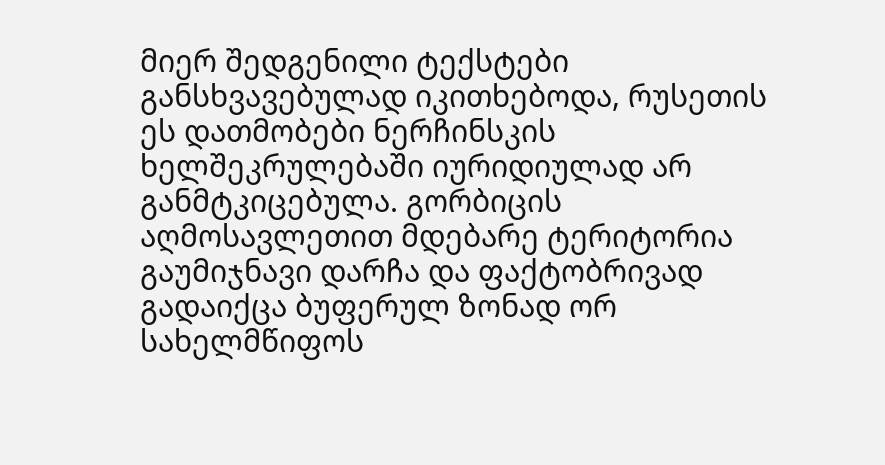მიერ შედგენილი ტექსტები განსხვავებულად იკითხებოდა, რუსეთის ეს დათმობები ნერჩინსკის ხელშეკრულებაში იურიდიულად არ განმტკიცებულა. გორბიცის აღმოსავლეთით მდებარე ტერიტორია გაუმიჯნავი დარჩა და ფაქტობრივად გადაიქცა ბუფერულ ზონად ორ სახელმწიფოს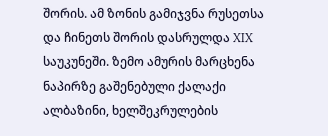შორის. ამ ზონის გამიჯვნა რუსეთსა და ჩინეთს შორის დასრულდა XIX საუკუნეში. ზემო ამურის მარცხენა ნაპირზე გაშენებული ქალაქი ალბაზინი, ხელშეკრულების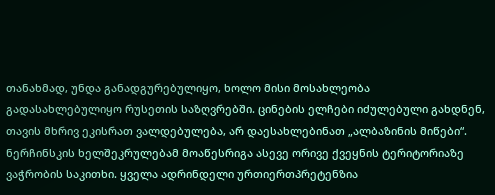თანახმად, უნდა განადგურებულიყო, ხოლო მისი მოსახლეობა გადასახლებულიყო რუსეთის საზღვრებში. ცინების ელჩები იძულებული გახდნენ, თავის მხრივ ეკისრათ ვალდებულება, არ დაესახლებინათ „ალბაზინის მიწები“. ნერჩინსკის ხელშეკრულებამ მოაწესრიგა ასევე ორივე ქვეყნის ტერიტორიაზე ვაჭრობის საკითხი. ყველა ადრინდელი ურთიერთპრეტენზია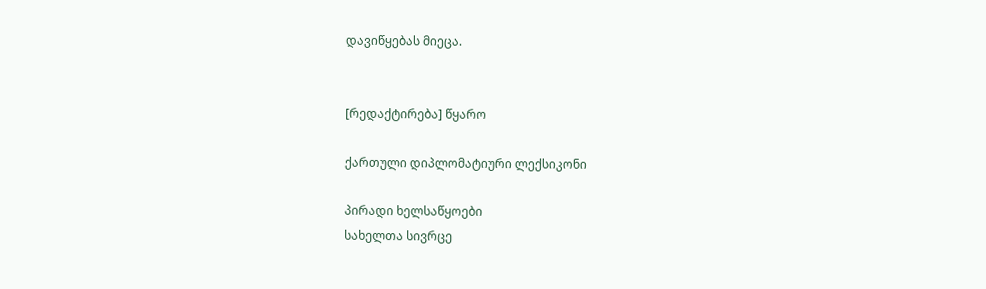დავიწყებას მიეცა.


[რედაქტირება] წყარო

ქართული დიპლომატიური ლექსიკონი

პირადი ხელსაწყოები
სახელთა სივრცე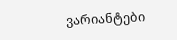ვარიანტები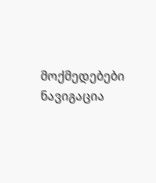მოქმედებები
ნავიგაცია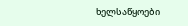ხელსაწყოები